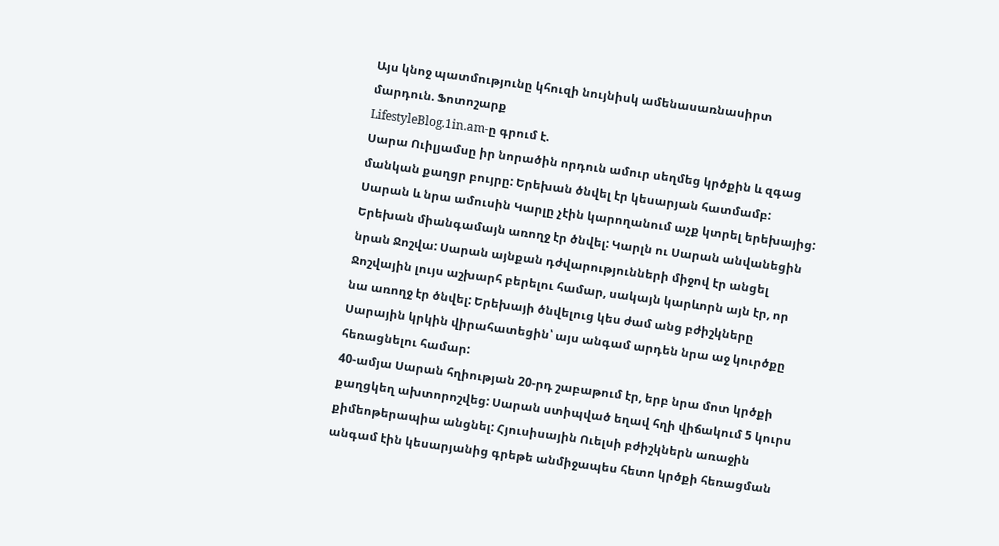Այս կնոջ պատմությունը կհուզի նույնիսկ ամենասառնասիրտ մարդուն. Ֆոտոշարք
LifestyleBlog.1in.am-ը գրում է.
Սարա Ուիլյամսը իր նորածին որդուն ամուր սեղմեց կրծքին և զգաց մանկան քաղցր բույրը: Երեխան ծնվել էր կեսարյան հատմամբ: Սարան և նրա ամուսին Կարլը չէին կարողանում աչք կտրել երեխայից: Երեխան միանգամայն առողջ էր ծնվել: Կարլն ու Սարան անվանեցին նրան Ջոշվա: Սարան այնքան դժվարությունների միջով էր անցել Ջոշվային լույս աշխարհ բերելու համար, սակայն կարևորն այն էր, որ նա առողջ էր ծնվել: Երեխայի ծնվելուց կես ժամ անց բժիշկները Սարային կրկին վիրահատեցին՝ այս անգամ արդեն նրա աջ կուրծքը հեռացնելու համար:
40-ամյա Սարան հղիության 20-րդ շաբաթում էր, երբ նրա մոտ կրծքի քաղցկեղ ախտորոշվեց: Սարան ստիպված եղավ հղի վիճակում 5 կուրս քիմեոթերապիա անցնել: Հյուսիսային Ուելսի բժիշկներն առաջին անգամ էին կեսարյանից գրեթե անմիջապես հետո կրծքի հեռացման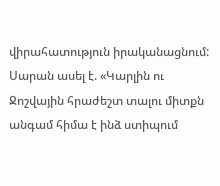վիրահատություն իրականացնում: Սարան ասել է. «Կարլին ու Ջոշվային հրաժեշտ տալու միտքն անգամ հիմա է ինձ ստիպում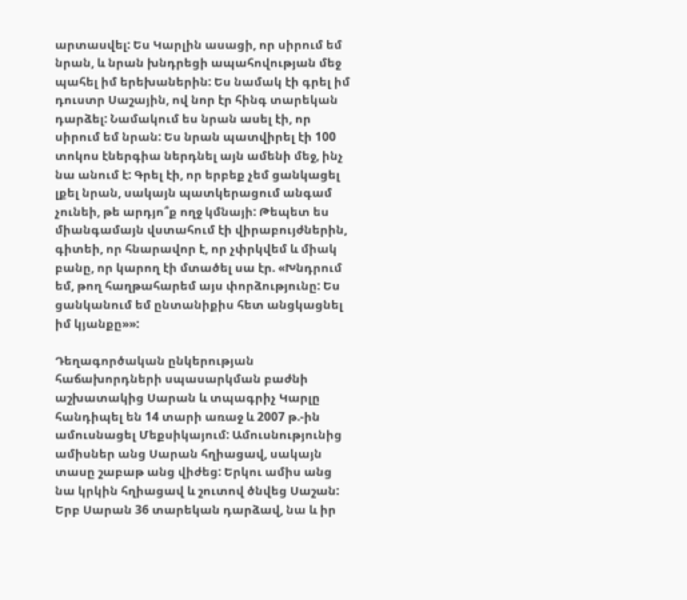արտասվել: Ես Կարլին ասացի, որ սիրում եմ նրան, և նրան խնդրեցի ապահովության մեջ պահել իմ երեխաներին: Ես նամակ էի գրել իմ դուստր Սաշային, ով նոր էր հինգ տարեկան դարձել: Նամակում ես նրան ասել էի, որ սիրում եմ նրան: Ես նրան պատվիրել էի 100 տոկոս էներգիա ներդնել այն ամենի մեջ, ինչ նա անում է: Գրել էի, որ երբեք չեմ ցանկացել լքել նրան, սակայն պատկերացում անգամ չունեի, թե արդյո՞ք ողջ կմնայի: Թեպետ ես միանգամայն վստահում էի վիրաբույժներին, գիտեի, որ հնարավոր է, որ չփրկվեմ և միակ բանը, որ կարող էի մտածել սա էր. «Խնդրում եմ, թող հաղթահարեմ այս փորձությունը: Ես ցանկանում եմ ընտանիքիս հետ անցկացնել իմ կյանքը»»:

Դեղագործական ընկերության հաճախորդների սպասարկման բաժնի աշխատակից Սարան և տպագրիչ Կարլը հանդիպել են 14 տարի առաջ և 2007 թ.-ին ամուսնացել Մեքսիկայում: Ամուսնությունից ամիսներ անց Սարան հղիացավ, սակայն տասը շաբաթ անց վիժեց: Երկու ամիս անց նա կրկին հղիացավ և շուտով ծնվեց Սաշան: Երբ Սարան 36 տարեկան դարձավ, նա և իր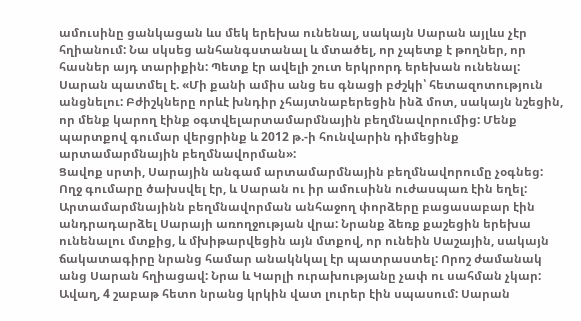ամուսինը ցանկացան ևս մեկ երեխա ունենալ, սակայն Սարան այլևս չէր հղիանում: Նա սկսեց անհանգստանալ և մտածել, որ չպետք է թողներ, որ հասներ այդ տարիքին: Պետք էր ավելի շուտ երկրորդ երեխան ունենալ: Սարան պատմել է. «Մի քանի ամիս անց ես գնացի բժշկի՝ հետազոտություն անցնելու: Բժիշկները որևէ խնդիր չհայտնաբերեցին ինձ մոտ, սակայն նշեցին, որ մենք կարող էինք օգտվելարտամարմնային բեղմնավորումից: Մենք պարտքով գումար վերցրինք և 2012 թ.-ի հունվարին դիմեցինք արտամարմնային բեղմնավորման»:
Ցավոք սրտի, Սարային անգամ արտամարմնային բեղմնավորումը չօգնեց: Ողջ գումարը ծախսվել էր, և Սարան ու իր ամուսինն ուժասպառ էին եղել: Արտամարմնայինն բեղմնավորման անհաջող փորձերը բացասաբար էին անդրադարձել Սարայի առողջության վրա: Նրանք ձեռք քաշեցին երեխա ունենալու մտքից, և մխիթարվեցին այն մտքով, որ ունեին Սաշային, սակայն ճակատագիրը նրանց համար անակնկալ էր պատրաստել: Որոշ ժամանակ անց Սարան հղիացավ: Նրա և Կարլի ուրախությանը չափ ու սահման չկար: Ավաղ, 4 շաբաթ հետո նրանց կրկին վատ լուրեր էին սպասում: Սարան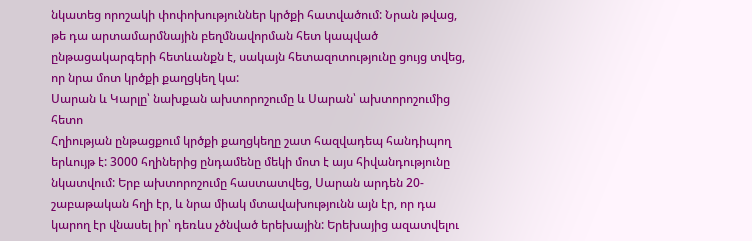նկատեց որոշակի փոփոխություններ կրծքի հատվածում: Նրան թվաց, թե դա արտամարմնային բեղմնավորման հետ կապված ընթացակարգերի հետևանքն է, սակայն հետազոտությունը ցույց տվեց, որ նրա մոտ կրծքի քաղցկեղ կա:
Սարան և Կարլը՝ նախքան ախտորոշումը և Սարան՝ ախտորոշումից հետո
Հղիության ընթացքում կրծքի քաղցկեղը շատ հազվադեպ հանդիպող երևույթ է: 3000 հղիներից ընդամենը մեկի մոտ է այս հիվանդությունը նկատվում: Երբ ախտորոշումը հաստատվեց, Սարան արդեն 20-շաբաթական հղի էր, և նրա միակ մտավախությունն այն էր, որ դա կարող էր վնասել իր՝ դեռևս չծնված երեխային: Երեխայից ազատվելու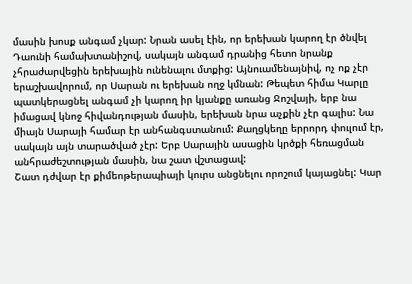մասին խոսք անգամ չկար: Նրան ասել էին, որ երեխան կարող էր ծնվել Դաունի համախտանիշով, սակայն անգամ դրանից հետո նրանք չհրաժարվեցին երեխային ունենալու մտքից: Այնուամենայնիվ, ոչ ոք չէր երաշխավորում, որ Սարան ու երեխան ողջ կմնան: Թեպետ հիմա Կարլը պատկերացնել անգամ չի կարող իր կյանքը առանց Ջոշվայի, երբ նա իմացավ կնոջ հիվանդության մասին, երեխան նրա աչքին չէր գալիս: Նա միայն Սարայի համար էր անհանգստանում: Քաղցկեղը երրորդ փուլում էր, սակայն այն տարածված չէր: Երբ Սարային ասացին կրծքի հեռացման անհրաժեշտության մասին, նա շատ վշտացավ:
Շատ դժվար էր քիմեոթերապիայի կուրս անցնելու որոշում կայացնել: Կար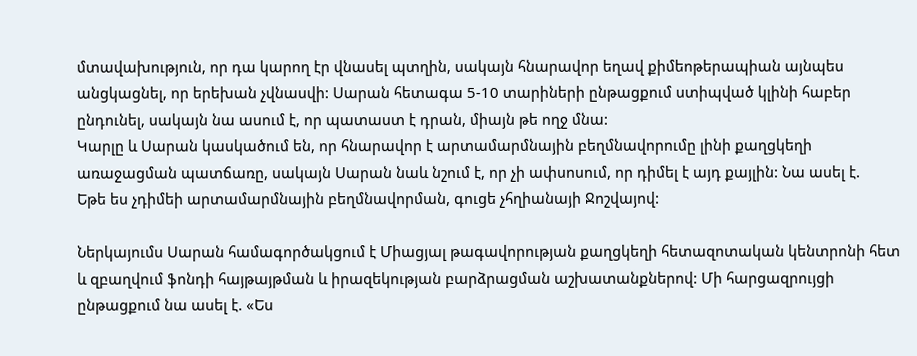մտավախություն, որ դա կարող էր վնասել պտղին, սակայն հնարավոր եղավ քիմեոթերապիան այնպես անցկացնել, որ երեխան չվնասվի: Սարան հետագա 5-10 տարիների ընթացքում ստիպված կլինի հաբեր ընդունել, սակայն նա ասում է, որ պատաստ է դրան, միայն թե ողջ մնա:
Կարլը և Սարան կասկածում են, որ հնարավոր է արտամարմնային բեղմնավորումը լինի քաղցկեղի առաջացման պատճառը, սակայն Սարան նաև նշում է, որ չի ափսոսում, որ դիմել է այդ քայլին: Նա ասել է.
Եթե ես չդիմեի արտամարմնային բեղմնավորման, գուցե չհղիանայի Ջոշվայով:

Ներկայումս Սարան համագործակցում է Միացյալ թագավորության քաղցկեղի հետազոտական կենտրոնի հետ և զբաղվում ֆոնդի հայթայթման և իրազեկության բարձրացման աշխատանքներով: Մի հարցազրույցի ընթացքում նա ասել է. «Ես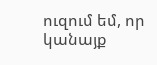ուզում եմ, որ կանայք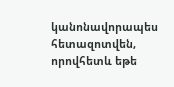կանոնավորապես հետազոտվեն, որովհետև եթե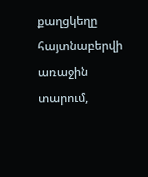քաղցկեղը հայտնաբերվի առաջին տարում,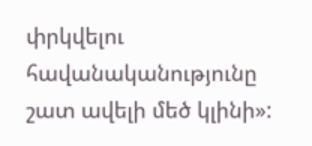փրկվելու հավանականությունը շատ ավելի մեծ կլինի»: